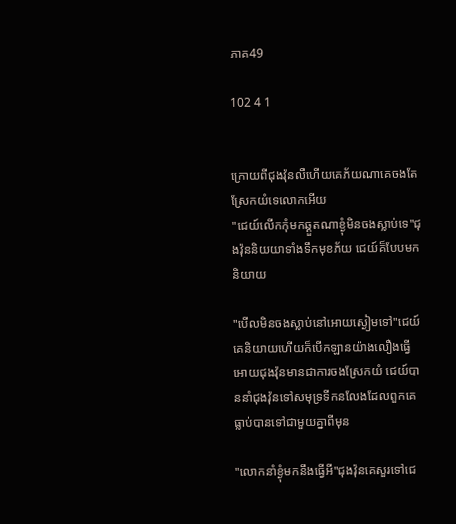ភាគ49

102 4 1


ក្រោយពីជុងវ៉ុនលឺហើយគេភ័យណាគេចងតែស្រែកយំទេលោកអើយ
"ជេយ៍លើកកុំមកឆ្គួតណាខ្ងុំមិនចងស្លាប់ទេ"ជុងវ៉ុននិយយាទាំងទឹកមុខភ័យ ជេយ៍គ៏បែបមកនិយាយ

"បើលមិនចងស្លាប់នៅអោយស្ងៀមទៅ"ជេយ៍គេនិយាយហើយក៏បើកឡានយ៉ាងលឿងធ្វើអោយជុងវ៉ុនមានជាការចងស្រែកយំ ជេយ៍បាននាំជុងវ៉ុនទៅសមុទ្រទីកនលែងដែលពួកគេធ្លាប់បានទៅជាមួយគ្នាពីមុន

"លោកនាំខ្ងុំមកនឹងធ្វើអី"ជុងវ៉ុនគេសួរទៅជេ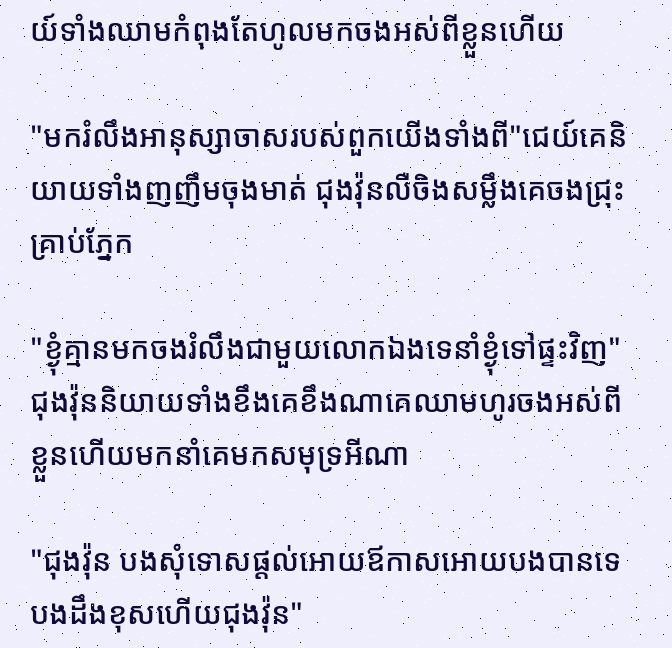យ៍ទាំងឈាមកំពុងតែហូលមកចងអស់ពីខ្លួនហើយ

"មករំលឹងអានុស្សាចាសរបស់ពួកយើងទាំងពី"ជេយ៍គេនិយាយទាំងញញឹមចុងមាត់ ជុងវ៉ុនលឺចិងសម្លឹងគេចងជ្រុះគ្រាប់ភ្នែក

"ខ្ងុំគ្មានមកចងរំលឹងជាមួយលោកឯងទេនាំខ្ងុំទៅផ្ទះវិញ"ជុងវ៉ុននិយាយទាំងខឹងគេខឹងណាគេឈាមហូរចងអស់ពីខ្លួនហើយមកនាំគេមកសមុទ្រអីណា

"ជុងវ៉ុន បងសុំទោសផ្តល់អោយឪកាសអោយបងបានទេបងដឹងខុសហើយជុងវ៉ុន"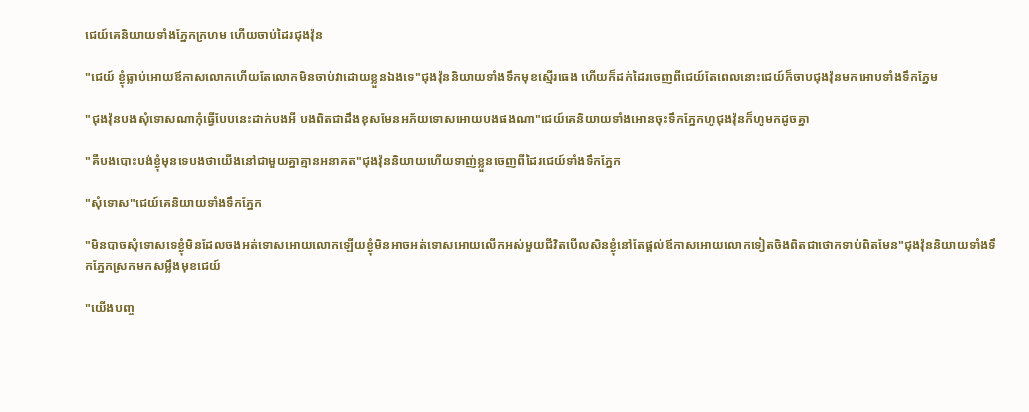ជេយ៍គេនិយាយទាំងភ្នែកក្រហម ហើយចាប់ដៃរជុងវ៉ុន

"ជេយ៍ ខ្ងុំធ្លាប់អោយឪកាសលោកហើយតែលោកមិនចាប់វាដោយខ្លួនឯងទេ"ជុងវ៉ុននិយាយទាំងទឹកមុខស្មើរធេង ហើយក៏ដក់ដៃរចេញពីជេយ៍តែពេលនោះជេយ៍ក៏ចាបជុងវ៉ុនមកអោបទាំងទឹកភ្នែម

"ជុងវ៉ុនបងសុំទោសណាកុំធ្វើបែបនេះដាក់បងអី បងពិតជាដឹងខុសមែនអភ័យទោសអោយបងផងណា"ជេយ៍គេនិយាយទាំងអោនចុះទឹកភ្នែកហូជុងវ៉ុនក៏ហូមកដូចគ្នា

"គឺបងបោះបង់ខ្ងុំមុនទេបងថាយើងនៅជាមួយគ្នាគ្មានអនាគត"ជុងវ៉ុននិយាយហើយទាញ់ខ្លួនចេញពីដៃរជេយ៍ទាំងទឹកភ្នែក

"សុំទោស"ជេយ៍គេនិយាយទាំងទឹកភ្នែក

"មិនបាចសុំទោសទេខ្ងុំមិនដែលចងអត់ទោសអោយលោកឡើយខ្ងុំមិនអាចអត់ទោសអោយលើកអស់មួយជីវិតបើលសិនខ្ងុំនៅតែផ្តល់ឪកាសអោយលោកទៀតចិងពិតជាថោកទាប់ពិតមែន"ជុងវ៉ុននិយាយទាំងទឹកភ្នែកស្រកមកសម្លឹងមុខជេយ៍

"យើងបញ្ច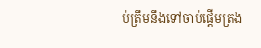ប់ត្រឹមនឹងទៅចាប់ផ្តើមត្រង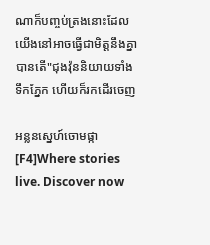ណាក៏បញ្ចប់ត្រងនោះដែល យើងនៅអាចធ្វើជាមិត្តនឹងគ្នាបានតើ"ជុងវ៉ុននិយាយទាំងទឹកភ្នែក ហើយក៏រកដើរចេញ

អន្លនស្នេហ៍ចោមផ្កា[F4]Where stories live. Discover now